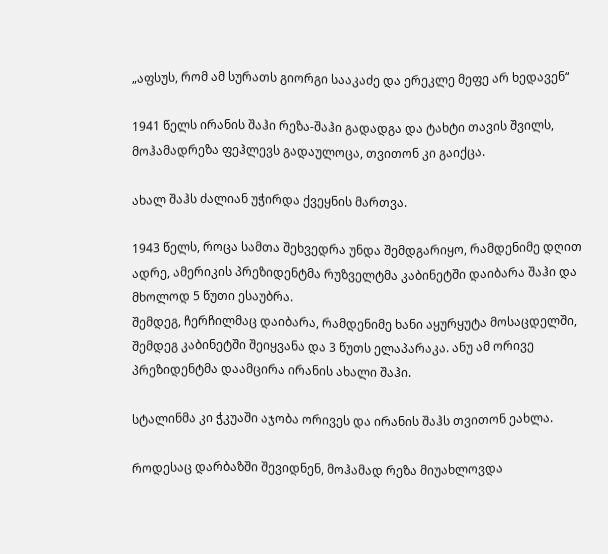„აფსუს, რომ ამ სურათს გიორგი სააკაძე და ერეკლე მეფე არ ხედავენ“

1941 წელს ირანის შაჰი რეზა-შაჰი გადადგა და ტახტი თავის შვილს, მოჰამადრეზა ფეჰლევს გადაულოცა, თვითონ კი გაიქცა.

ახალ შაჰს ძალიან უჭირდა ქვეყნის მართვა.

1943 წელს, როცა სამთა შეხვედრა უნდა შემდგარიყო, რამდენიმე დღით ადრე, ამერიკის პრეზიდენტმა რუზველტმა კაბინეტში დაიბარა შაჰი და მხოლოდ 5 წუთი ესაუბრა.
შემდეგ, ჩერჩილმაც დაიბარა, რამდენიმე ხანი აყურყუტა მოსაცდელში, შემდეგ კაბინეტში შეიყვანა და 3 წუთს ელაპარაკა. ანუ ამ ორივე პრეზიდენტმა დაამცირა ირანის ახალი შაჰი.

სტალინმა კი ჭკუაში აჯობა ორივეს და ირანის შაჰს თვითონ ეახლა.

როდესაც დარბაზში შევიდნენ, მოჰამად რეზა მიუახლოვდა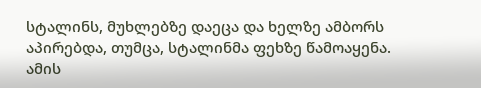სტალინს, მუხლებზე დაეცა და ხელზე ამბორს აპირებდა, თუმცა, სტალინმა ფეხზე წამოაყენა. ამის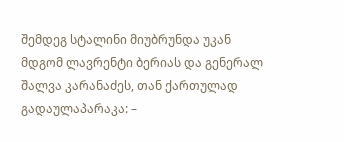შემდეგ სტალინი მიუბრუნდა უკან მდგომ ლავრენტი ბერიას და გენერალ შალვა კარანაძეს, თან ქართულად გადაულაპარაკა: –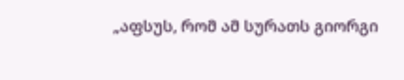„აფსუს, რომ ამ სურათს გიორგი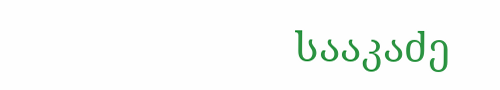სააკაძე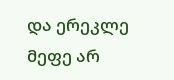და ერეკლე მეფე არ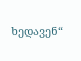ხედავენ“